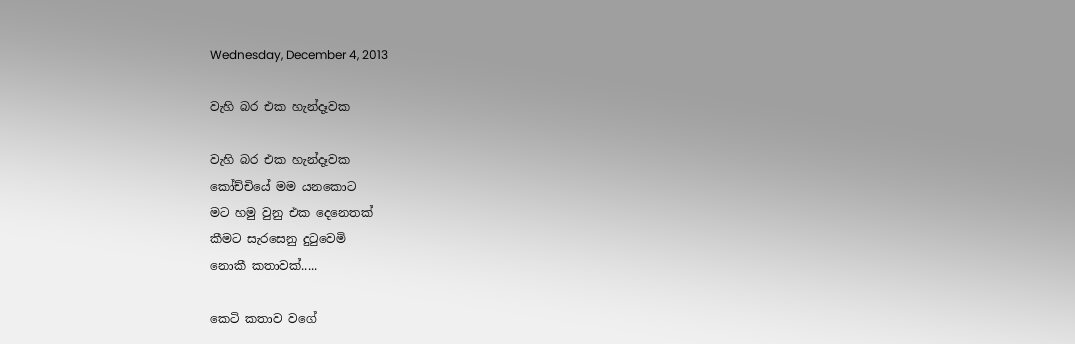Wednesday, December 4, 2013

වැහි බර එක හැන්දෑවක

වැහි බර එක හැන්දෑවක
කෝච්චියේ මම යනකොට
මට හමු වුනු එක දෙනෙතක්
කීමට සැරසෙනු දුටුවෙමි
නොකී කතාවක්.....

කෙටි කතාව වගේ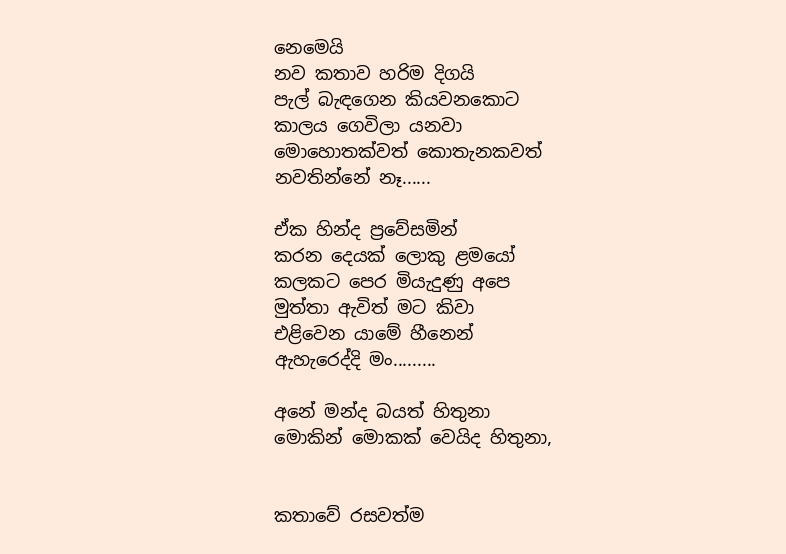නෙමෙයි
නව කතාව හරිම දිගයි
පැල් බැඳගෙන කියවනකොට
කාලය ගෙවිලා යනවා
මොහොතක්වත් කොතැනකවත්
නවතින්නේ නෑ......

ඒක හින්ද ප්‍රවේසමින්
කරන දෙයක් ලොකු ළමයෝ
කලකට පෙර මියැදුණු අපෙ
මුත්තා ඇවිත් මට කිවා
එළිවෙන යාමේ හීනෙන්
ඇහැරෙද්දි මං.........

අනේ මන්ද බයත් හිතුනා
මොකින් මොකක් වෙයිද හිතුනා,


කතාවේ රසවත්ම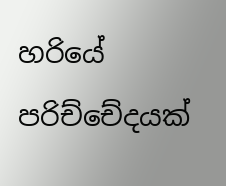හරියේ
පරිච්චේදයක්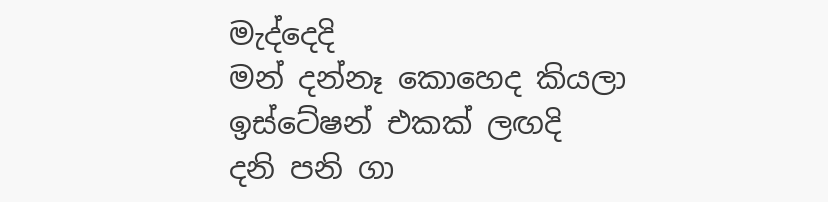මැද්දෙදි
මන් දන්නෑ කොහෙද කියලා
ඉස්ටේෂන් එකක් ලඟදි
දනි පනි ගා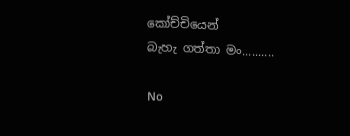කෝච්චියෙන්
බැහැ ගත්තා මං..........

No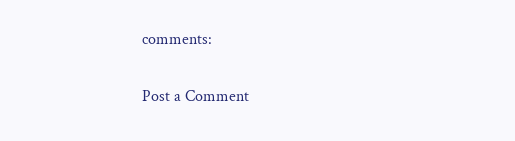comments:

Post a Comment